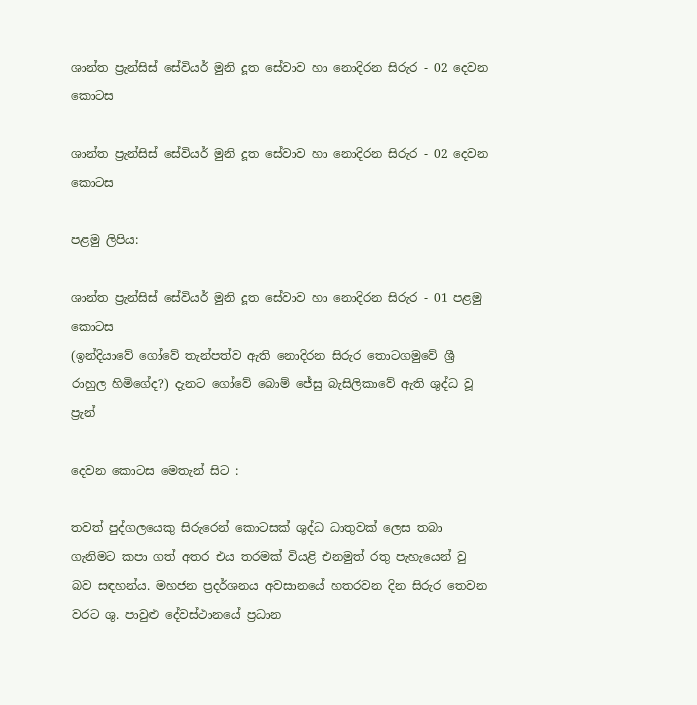ශාන්ත ප්‍රැන්සිස් සේවියර් මුනි දූත සේවාව හා නොදිරන සිරුර - 02 දෙවන කොටස

ශාන්ත ප්‍රැන්සිස් සේවියර් මුනි දූත සේවාව හා නොදිරන සිරුර - 02 දෙවන කොටස

පළමු ලිපිය:

ශාන්ත ප්‍රැන්සිස් සේවියර් මුනි දූත සේවාව හා නොදිරන සිරුර - 01 පළමු කොටස
(ඉන්දියාවේ ගෝවේ තැන්පත්ව ඇති නොදිරන සිරුර තොටගමුවේ ශ්‍රී රාහුල හිමිගේද?) දැනට ගෝවේ බොම් ජේසු බැසිලිකාවේ ඇති ශුද්ධ වූ ප්‍රැන්

දෙවන කොටස මෙතැන් සිට :

තවත් පුද්ගලයෙකු සිරුරෙන් කොටසක් ශුද්ධ ධාතුවක් ලෙස තබා ගැනිමට කපා ගත් අතර එය තරමක් වියළි එනමුත් රතු පැහැයෙන් වු බව සඳහන්ය. මහජන ප්‍රදර්ශනය අවසානයේ හතරවන දින සිරුර තෙවන වරට ශු. පාවුළු දේවස්ථානයේ ප්‍රධාන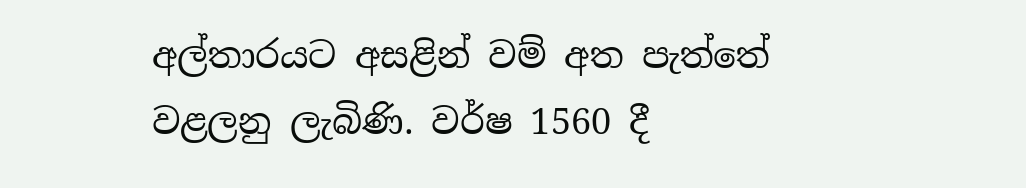අල්තාරයට අසළින් වම් අත පැත්තේ වළලනු ලැබිණි. වර්ෂ 1560 දී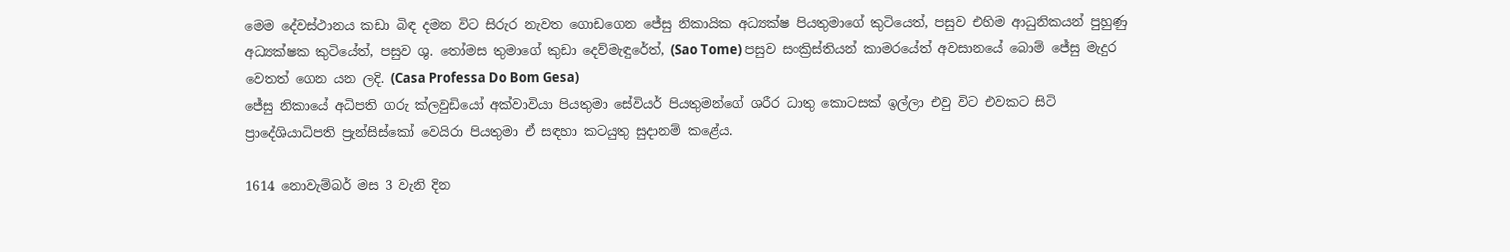මෙම දේවස්ථානය කඩා බිඳ දමන විට සිරුර නැවත ගොඩගෙන ජේසු නිකායික අධ්‍යක්ෂ පියතුමාගේ කුටියෙත්, පසුව එහිම ආධුනිකයන් පුහුණු අධ්‍යක්ෂක කුටියේත්, පසුව ශු. තෝමස තුමාගේ කුඩා දෙව්මැඳුරේත්, (Sao Tome) පසුව සංක්‍රිස්තියන් කාමරයේත් අවසානයේ බොම් ජේසු මැදුර වෙතත් ගෙන යන ලදි. (Casa Professa Do Bom Gesa)
ජේසු නිකායේ අධිපති ගරු ක්ලවුඩියෝ අක්වාවියා පියතුමා සේවියර් පියතුමන්ගේ ශරීර ධාතු කොටසක් ඉල්ලා එවු විට එවකට සිටි ප්‍රාදේශියාධිපති ප්‍රැන්සිස්කෝ වෙයිරා පියතුමා ඒ සඳහා කටයුතු සුදානම් කළේය.

1614 නොවැම්බර් මස 3 වැනි දින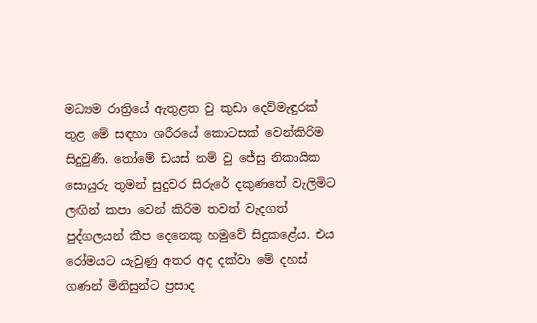මධ්‍යම රාත්‍රියේ ඇතුළත වු කුඩා දෙව්මැඳුරක් තුළ මේ සඳහා ශරීරයේ කොටසක් වෙන්කිරිම සිදුවුණී. තෝමේ ඩයස් නම් වු ජේසු නිකායික සොයුරු තුමන් සුදුවර සිරුරේ දකුණතේ වැලිමිට ලඟින් කපා වෙන් කිරිම තවත් වැදගත් පුද්ගලයන් කීප දෙනෙකු හමුවේ සිදුකළේය. එය රෝමයට යැවුණු අතර අද දක්වා මේ දහස් ගණන් මිනිසුන්ට ප්‍රසාද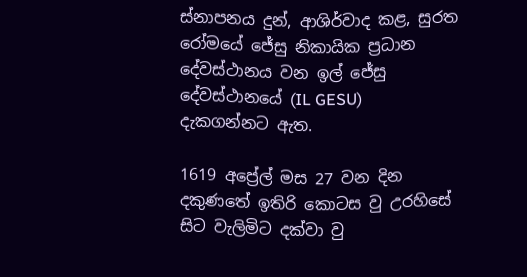ස්නාපනය දුන්, ආශිර්වාද කළ, සුරත රෝමයේ ජේසු නිකායික ප්‍රධාන දේවස්ථානය වන ඉල් ජේසු දේවස්ථානයේ (IL GESU) දැකගන්නට ඇත.

1619 අප්‍රේල් මස 27 වන දින දකුණතේ ඉතිරි කොටස වු උරහිසේ සිට වැලිමිට දක්වා වු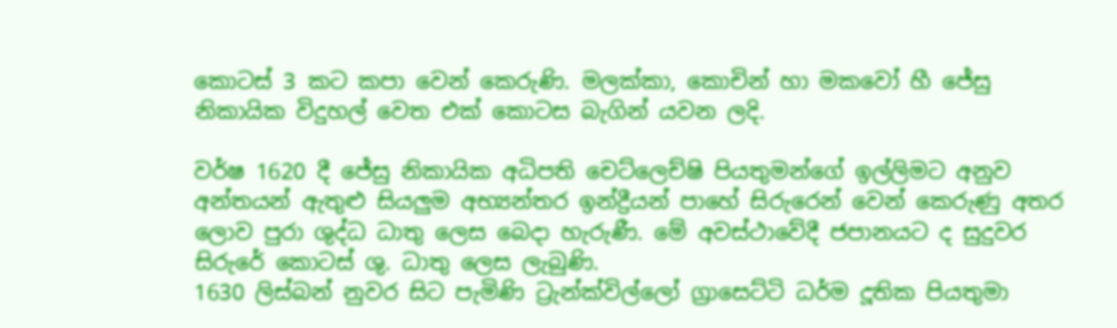කොටස් 3 කට කපා වෙන් කෙරුණි. මලක්කා, කොචින් හා මකවෝ හී ජේසු නිකායික විදුහල් වෙත එක් කොටස බැගින් යවන ලදි.

වර්ෂ 1620 දී ජේසු නිකායික අධිපති චෙට්ලෙච්ෂි පියතුමන්ගේ ඉල්ලිමට අනුව අන්තයන් ඇතුළු සියලුම අභ්‍යන්තර ඉන්ද්‍රීයන් පාහේ සිරුරෙන් වෙන් කෙරුණු අතර ලොව පුරා ශුද්ධ ධාතු ලෙස බෙදා හැරුණී. මේ අවස්ථාවේදී ජපානයට ද සුදුවර සිරුරේ කොටස් ශු. ධාතු ලෙස ලැබුණි.
1630 ලිස්බන් නුවර සිට පැමිණි ට්‍රැන්ක්විල්ලෝ ග්‍රාසෙට්ටි ධර්ම දූතික පියතුමා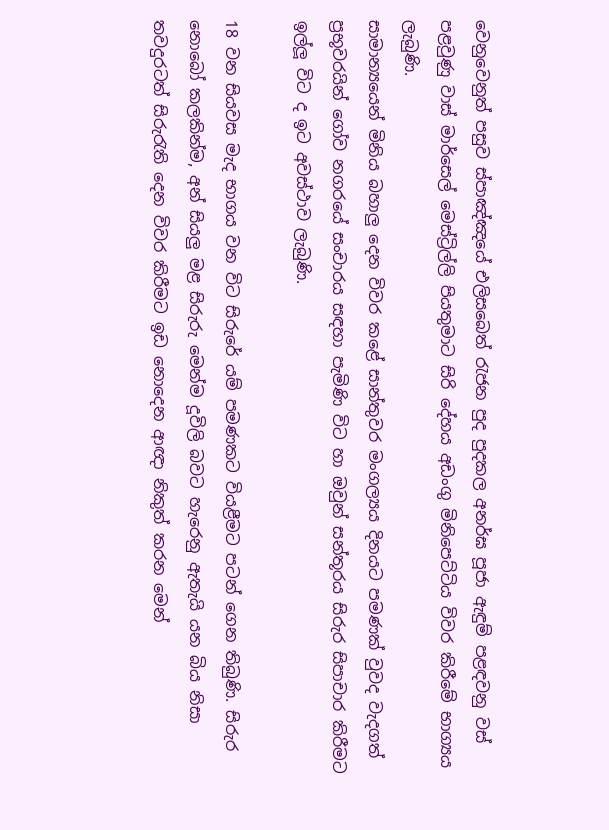වෙනුවෙනුත් පසුව ස්පාඤ්ඤයේ එලිසබෙත් රැජන පුද පුදකල අනර්ඝ පූජා ඇඳුම් පළඳවනු වස් පළවුණු වාස් මාර්සෙල් මෙස්ට්‍රිල්ලි පියතුමාට සිරි දේහය අඩංගු මිනිපෙට්ටිය විවර කිරීමේ භාග්‍යය ලැබුණි.
සාමාන්‍යයෙන් මිනිය බහාලු දෙන විවර කළේ සාන්තුවර මංගල්‍යය දිනයට පමණක් වුවද වැදගත් ප්‍රභූවරයින් ගෝව නගරයේ සංචාරය සඳහා පැමිණි විට හා ඔවුන් සන්තූරය සිරුර සිපාචාර කිරීමට ඉල්ලූ විට ද ඉට අවස්ථාව ලැබුණි.

18 වන සියවස මැද භාගය වන විට සිරුරේ යම් පමණකට වියළීමට පටන් ගෙන තිබුණි. සිරුර නොබෝ කලකින්ම, අන් සියලු මළ සිරුරු මෙන්ම දූවිලි බවට හැරෙනු ඇතැයි යන බිය නිසා තවදුරටත් සිරුරැති දෙන විවර කිරීමට ඉඩ නොදෙන ආඥා නිකුත් කරන මෙන්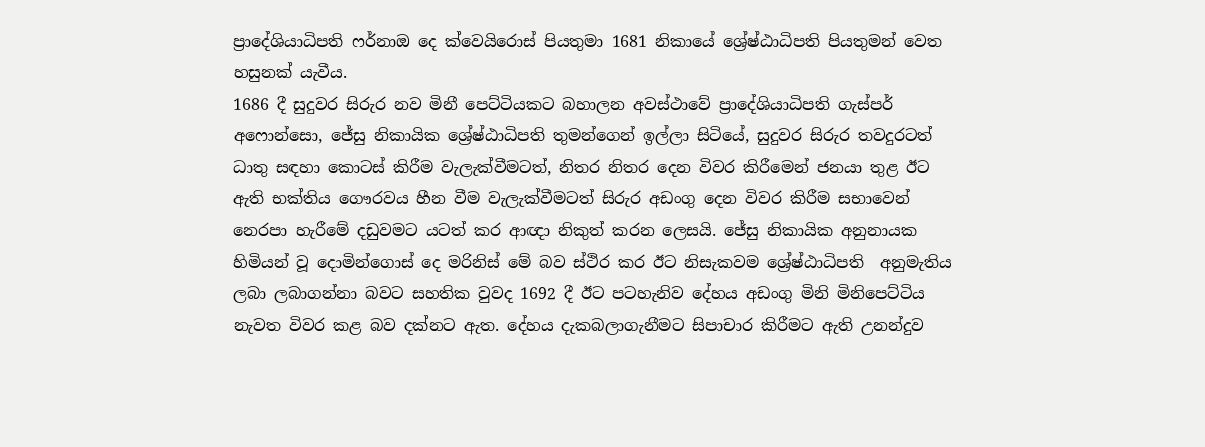ප්‍රාදේශියාධිපති ෆර්නාඔ දෙ ක්වෙයිරොස් පියතුමා 1681 නිකායේ ශ්‍රේෂ්ඨාධිපති පියතුමන් වෙත හසුනක් යැවීය.
1686 දී සුදුවර සිරුර නව මිනී පෙට්ටියකට බහාලන අවස්ථාවේ ප්‍රාදේශියාධිපති ගැස්පර් අෆොන්සො, ජේසු නිකායික ශ්‍රේෂ්ඨාධිපති තුමන්ගෙන් ඉල්ලා සිටියේ, සුදුවර සිරුර තවදුරටත් ධාතු සඳහා කොටස් කිරීම වැලැක්වීමටත්, නිතර නිතර දෙන විවර කිරීමෙන් ජනයා තුළ ඊට ඇති භක්තිය ගෞරවය හීන වීම වැලැක්වීමටත් සිරුර අඩංගු දෙන විවර කිරීම සභාවෙන් නෙරපා හැරීමේ දඩුවමට යටත් කර ආඥා නිකුත් කරන ලෙසයි. ජේසු නිකායික අනුනායක හිමියන් වූ දොමින්ගොස් දෙ මරිනිස් මේ බව ස්ථිර කර ඊට නිසැකවම ශ්‍රේෂ්ඨාධිපති  අනුමැතිය ලබා ලබාගන්නා බවට සහතික වුවද 1692 දී ඊට පටහැනිව දේහය අඩංගු මිනි මිනිපෙට්ටිය නැවත විවර කළ බව දක්නට ඇත. දේහය දැකබලාගැනීමට සිපාචාර කිරීමට ඇති උනන්දුව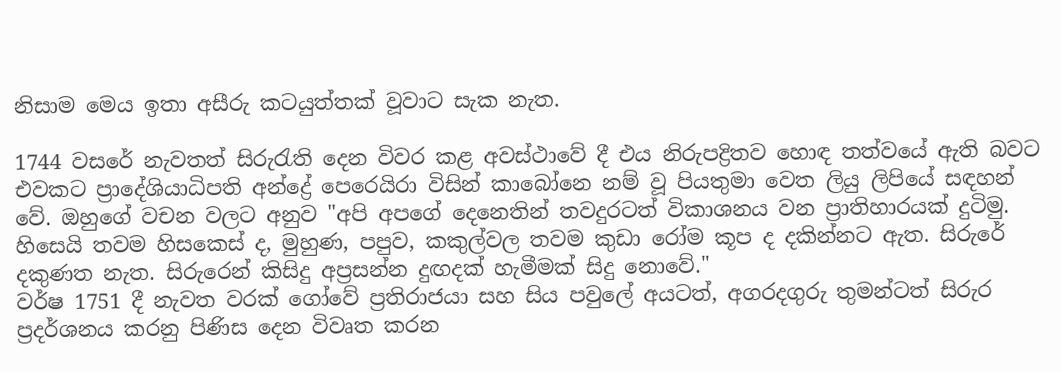නිසාම මෙය ඉතා අසීරු කටයුත්තක් වූවාට සැක නැත.

1744 වසරේ නැවතත් සිරුරැති දෙන විවර කළ අවස්ථාවේ දී එය නිරුපද්‍රිතව හොඳ තත්වයේ ඇති බවට එවකට ප්‍රාදේශියාධිපති අන්ද්‍රේ පෙරෙයිරා විසින් කාබෝනෙ නම් වූ පියතුමා වෙත ලියු ලිපියේ සඳහන් වේ. ඔහුගේ වචන වලට අනුව "අපි අපගේ දෙනෙතින් තවදුරටත් විකාශනය වන ප්‍රාතිහාරයක් දුටිමු. හිසෙයි තවම හිසකෙස් ද, මුහුණ, පපුව, කකුල්වල තවම කුඩා රෝම කූප ද දකින්නට ඇත. සිරුරේ දකුණත නැත. සිරුරෙන් කිසිදු අප්‍රසන්න දුඟදක් හැමීමක් සිදු නොවේ."
වර්ෂ 1751 දී නැවත වරක් ගෝවේ ප්‍රතිරාජයා සහ සිය පවුලේ අයටත්, අගරදගුරු තුමන්ටත් සිරුර ප්‍රදර්ශනය කරනු පිණිස දෙන විවෘත කරන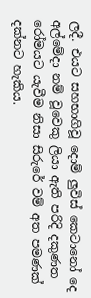ලදී. එයට සහභාගිවූ දොම් ලුවිස් කෙටානෝ දෙ අල්මේදා නම් වූවෙකු ලියා ඇති පරිදි දකුණත රෝමයට යැවීම නිසා සිරුරේ වම් අත පමණක් දක්නට හැකිය.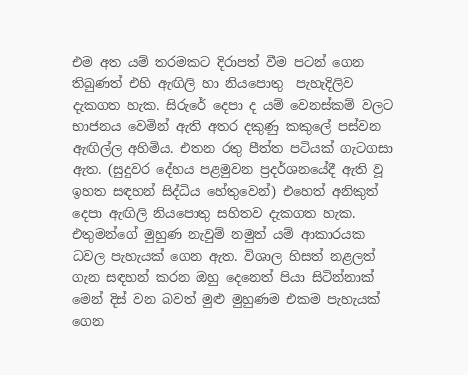එම අත යම් තරමකට දිරාපත් වීම පටන් ගෙන තිබුණත් එහි ඇඟිලි හා නියපොතු  පැහැදිලිව දැකගත හැක. සිරුරේ දෙපා ද යම් වෙනස්කම් වලට භාජනය වෙමින් ඇති අතර දකුණු කකුලේ පස්වන ඇඟිල්ල අහිමිය. එතන රතු පීත්ත පටියක් ගැටගසා ඇත. (සුදුවර දේහය පළමුවන ප්‍රදර්ශනයේදී ඇති වූ ඉහත සඳහන් සිද්ධිය හේතුවෙන්) එහෙත් අනිකුත් දෙපා ඇඟිලි නියපොතු සහිතව දැකගත හැක. එතුමන්ගේ මුහුණ නැවුම් නමුත් යම් ආකාරයක ධවල පැහැයක් ගෙන ඇත. විශාල හිසත් නළලත් ගැන සඳහන් කරන ඔහු දෙනෙත් පියා සිටින්නාක් මෙන් දිස් වන බවත් මුළු මුහුණම එකම පැහැයක් ගෙන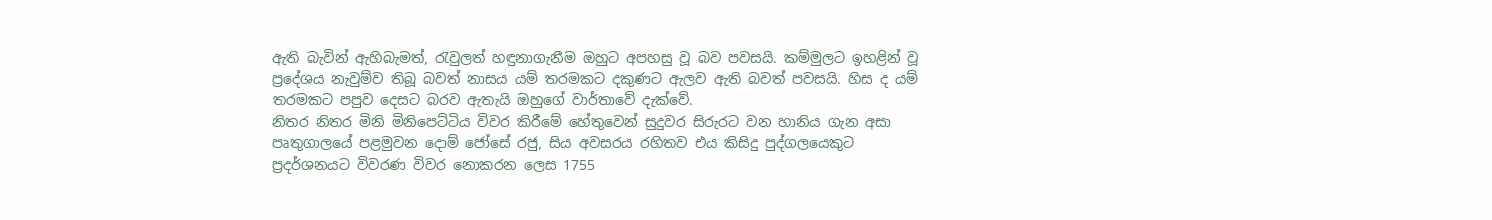ඇති බැවින් ඇහිබැමත්, රැවුලත් හඳුනාගැනීම ඔහුට අපහසු වූ බව පවසයි. කම්මුලට ඉහළින් වූ ප්‍රදේශය නැවුම්ව තිබූ බවත් නාසය යම් තරමකට දකුණට ඇලව ඇති බවත් පවසයි. හිස ද යම් තරමකට පපුව දෙසට බරව ඇතැයි ඔහුගේ වාර්තාවේ දැක්වේ.
නිතර නිතර මිනි මිනිපෙට්ටිය විවර කිරීමේ හේතුවෙන් සුදුවර සිරුරට වන හානිය ගැන අසා පෘතුගාලයේ පළමුවන දොම් ජෝසේ රජු, සිය අවසරය රහිතව එය කිසිදු පුද්ගලයෙකුට ප්‍රදර්ශනයට විවරණ විවර නොකරන ලෙස 1755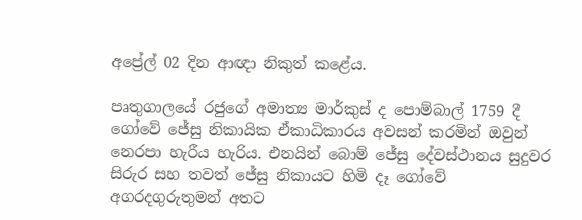අප්‍රේල් 02 දින ආඥා නිකුත් කළේය.

පෘතුගාලයේ රජුගේ අමාත්‍ය මාර්කුස් ද පොම්බාල් 1759 දී ගෝවේ ජේසු නිකායික ඒකාධිකාරය අවසන් කරමින් ඔවුන් නෙරපා හැරීය හැරිය. එනයින් බොම් ජේසු දේවස්ථානය සුදුවර සිරුර සහ තවත් ජේසු නිකායට හිමි දෑ ගෝවේ අගරදගුරුතුමන් අතට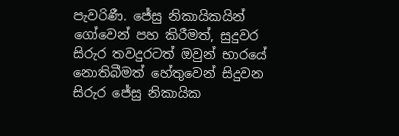පැවරිණී. ජේසු නිකායිකයින් ගෝවෙන් පහ කිරීමත්, සුදුවර සිරුර තවදුරටත් ඔවුන් භාරයේ නොතිබීමත් හේතුවෙන් සිදුවන සිරුර ජේසු නිකායික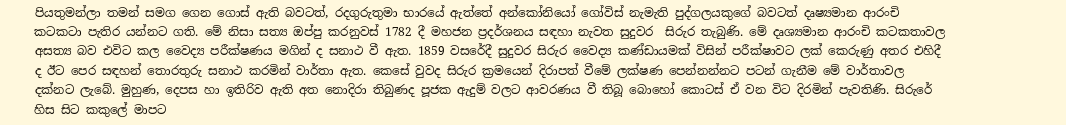පියතුමන්ලා තමන් සමග ගෙන ගොස් ඇති බවටත්, රදගුරුතුමා භාරයේ ඇත්තේ අන්කෝනියෝ ගෝවිස් නැමැති පුද්ගලයකුගේ බවටත් දෘෂ්‍යමාන ආරංචි කටකටා පැතිර යන්නට ගති. මේ නිසා සත්‍ය ඔප්පු කරනුවස් 1782 දී මහජන ප්‍රදර්ශනය සඳහා නැවත සුදුවර  සිරුර තැබුණි. මේ දෘශ්‍යමාන ආරංචි කටකතාවල අසත්‍ය බව එවිට කල වෛද්‍ය පරීක්ෂණය මගින් ද සනාථ වී ඇත. 1859 වසරේදී සුදුවර සිරුර වෛද්‍ය කණ්ඩායමක් විසින් පරීක්ෂාවට ලක් කෙරුණු අතර එහිදී ද ඊට පෙර සඳහන් තොරතුරු සනාථ කරමින් වාර්තා ඇත. කෙසේ වුවද සිරුර ක්‍රමයෙන් දිරාපත් වීමේ ලක්ෂණ පෙන්නන්නට පටන් ගැනීම මේ වාර්තාවල දක්නට ලැබේ. මුහුණ, දෙපස හා ඉතිරිව ඇති අත නොදිරා තිබුණද පූජක ඇදුම් වලට ආවරණය වී තිබූ බොහෝ කොටස් ඒ වන විට දිරමින් පැවතිණි. සිරුරේ හිස සිට කකුලේ මාපට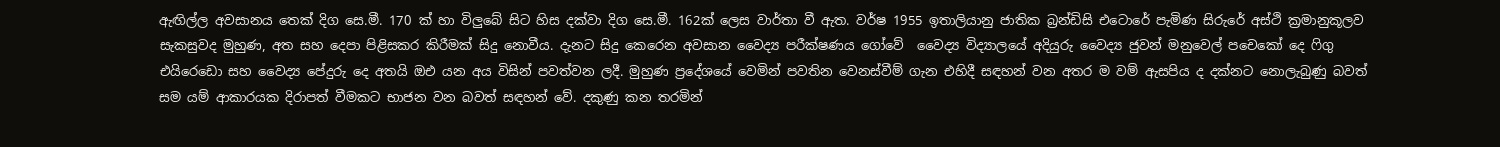ඇඟිල්ල අවසානය තෙක් දිග සෙ.මී. 170 ක් හා විලුබේ සිට හිස දක්වා දිග සෙ.මී. 162ක් ලෙස වාර්තා වී ඇත. වර්ෂ 1955 ඉතාලියානු ජාතික බ්‍රන්ඩිසි එටොරේ පැමිණ සිරුරේ අස්ථි ක්‍රමානුකූලව සැකසුවද මුහුණ, අත සහ දෙපා පිළිසකර කිරීමක් සිදු නොවීය. දැනට සිදු කෙරෙන අවසාන වෛද්‍ය පරීක්ෂණය ගෝවේ  වෛද්‍ය විද්‍යාලයේ අදියුරු වෛද්‍ය ජුවන් මනුවෙල් පචෙකෝ දෙ ෆිගු එයිරෙඩො සහ වෛද්‍ය පේදුරු දෙ අතයි ඔඑ යන අය විසින් පවත්වන ලදී. මුහුණ ප්‍රදේශයේ වෙමින් පවතින වෙනස්වීම් ගැන එහිදී සඳහන් වන අතර ම වම් ඇසපිය ද දක්නට නොලැබුණු බවත් සම යම් ආකාරයක දිරාපත් වීමකට භාජන වන බවත් සඳහන් වේ. දකුණු කන තරමින්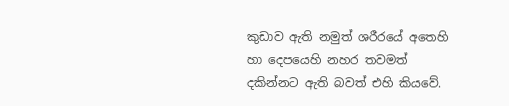කුඩාව ඇති නමුත් ශරීරයේ අතෙහි හා දෙපයෙහි නහර තවමත් දකින්නට ඇති බවත් එහි කියවේ.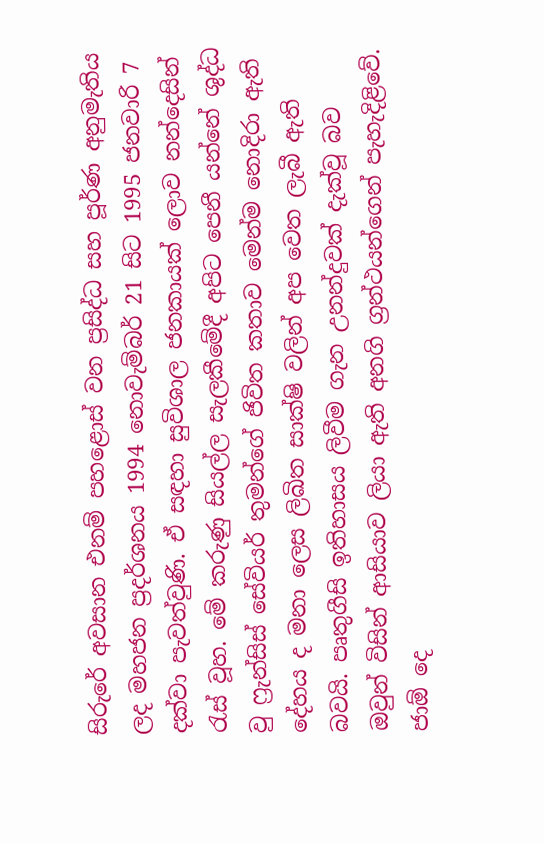සිරුරේ අවසාන එනම් පහළොස් වන ප්‍රසිද්ධ සහ පූර්ණ අනුමැතිය ලද මහජන ප්‍රදර්ශනය 1994 නොවැම්බර් 21 සිට 1995 ජනවාරි 7 දක්වා පැවත්වුණි. ඒ සඳහා සුවිශාල ජනකායක් ලොව නන්දෙසින් රැස් වූහ. මේ කරුණු සියල්ල සැලකීමේදී අපිට පෙනී යන්නේ ශුද්ධ වු ෆ්‍රැන්සිස් සේවියර් තුමන්ගේ ජිවිත කතාව මෙන්ම නොදිරා ඇති දේහය ද මනා ලෙස ලිඛිත සාක්ෂි වලින් අප වෙත ලැබී ඇති බවයි. පෘතුගීසි ඉතිහාසය ලිවීම ගැන උනන්දුවක් දැක්වූ බව ඔවුන් විසින් ආසියාව ලියා ඇති අනගි ග්‍රන්ථයන්ගෙන් පැහැදිළිවේ. ජාඕ දෙ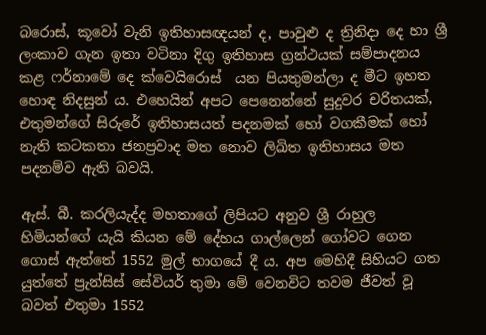බරොස්, කූවෝ වැනි ඉතිහාසඥයන් ද, පාවුළු ද ත්‍රිනිදා දෙ හා ශ්‍රී ලංකාව ගැන ඉතා වටිනා දිගු ඉතිහාස ග්‍රන්ථයක් සම්පාදනය කළ ෆර්නාමේ දෙ ක්වෙයිරොස්  යන පියතුමන්ලා ද මීට ඉහත හොඳ නිදසුන් ය. එහෙයින් අපට පෙනෙන්නේ සුදුවර චරිතයක්, එතුමන්ගේ සිරුරේ ඉතිහාසයත් පදනමක් හෝ වගකීමක් හෝ නැති කටකතා ජනප්‍රවාද මත නොව ලිඛිත ඉතිහාසය මත පදනම්ව ඇති බවයි.

ඇස්. බී. කරලියැද්ද මහතාගේ ලිපියට අනුව ශ්‍රී රාහුල හිමියන්ගේ යැයි කියන මේ දේහය ගාල්ලෙන් ගෝවට ගෙන ගොස් ඇත්තේ 1552 මුල් භාගයේ දී ය. අප මෙහිදී සිහියට ගත යුත්තේ ප්‍රැන්සිස් සේවියර් තුමා මේ වෙනවිට තවම ජීවත් වූ බවත් එතුමා 1552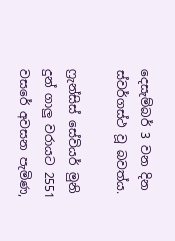දෙසැම්බර් 3 වන දින ස්වර්ගස්ථ වූ බවත්ය.

ෆ්‍රැන්සිස් සේවියර් මුනි දුන් ගාලු වරායට 2551 වසරේ අවසන පැමිණ,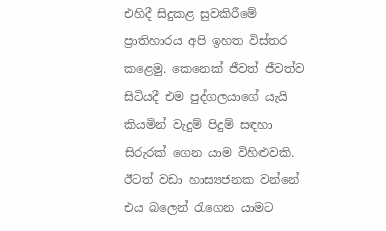එහිදී සිදුකළ සුවකිරීමේ ප්‍රාතිහාරය අපි ඉහත විස්තර කළෙමු. කෙනෙක් ජීවත් ජීවත්ව සිටියදී එම පුද්ගලයාගේ යැයි කියමින් වැදුම් පිදුම් සඳහා සිරුරක් ගෙන යාම විහිළුවකි. ඊටත් වඩා හාස්‍යජනක වන්නේ එය බලෙන් රැගෙන යාමට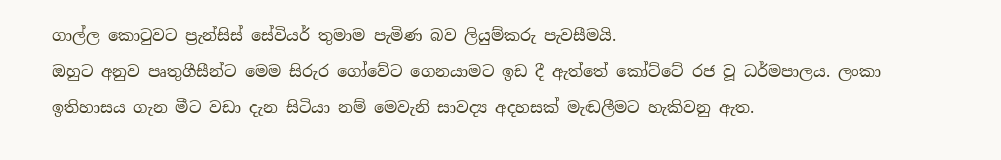ගාල්ල කොටුවට ප්‍රැන්සිස් සේවියර් තුමාම පැමිණ බව ලියුම්කරු පැවසීමයි.
ඔහුට අනුව පෘතුගීසීන්ට මෙම සිරුර ගෝවේට ගෙනයාමට ඉඩ දී ඇත්තේ කෝට්ටේ රජ වූ ධර්මපාලය. ලංකා ඉතිහාසය ගැන මීට වඩා දැන සිටියා නම් මෙවැනි සාවද්‍ය අදහසක් මැඬලීමට හැකිවනු ඇත.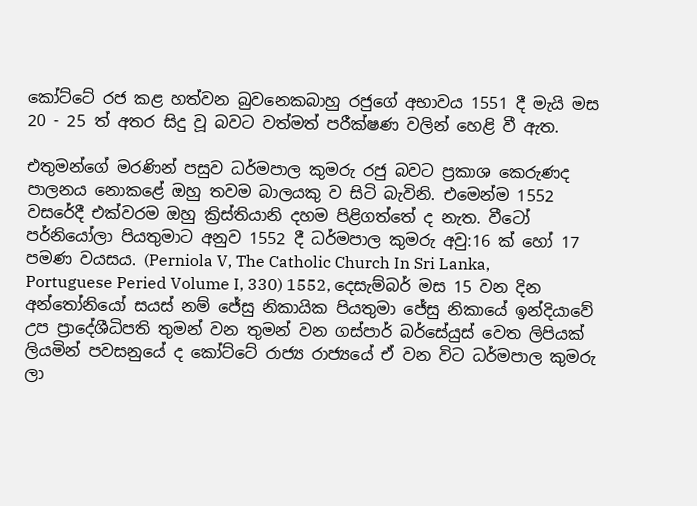කෝට්ටේ රජ කළ හත්වන බුවනෙකබාහු රජුගේ අභාවය 1551 දී මැයි මස  20 - 25 ත් අතර සිදු වූ බවට වත්මත් පරීක්ෂණ වලින් හෙළි වී ඇත.

එතුමන්ගේ මරණින් පසුව ධර්මපාල කුමරු රජු බවට ප්‍රකාශ කෙරුණද පාලනය නොකළේ ඔහු තවම බාලයකු ව සිටි බැවිනි. එමෙන්ම 1552 වසරේදී එක්වරම ඔහු ක්‍රිස්තියානි දහම පිළිගත්තේ ද නැත. වීටෝ පර්නියෝලා පියතුමාට අනුව 1552 දී ධර්මපාල කුමරු අවු:16 ක් හෝ 17 පමණ වයසය. (Perniola V, The Catholic Church In Sri Lanka, Portuguese Peried Volume I, 330) 1552, දෙසැම්බර් මස 15 වන දින අන්තෝනියෝ සයස් නම් ජේසු නිකායික පියතුමා ජේසු නිකායේ ඉන්දියාවේ උප ප්‍රාදේශීධිපති තුමන් වන තුමන් වන ගස්පාර් බර්සේයුස් වෙත ලිපියක් ලියමින් පවසනුයේ ද කෝට්ටේ රාජ්‍ය රාජ්‍යයේ ඒ වන විට ධර්මපාල කුමරු ලා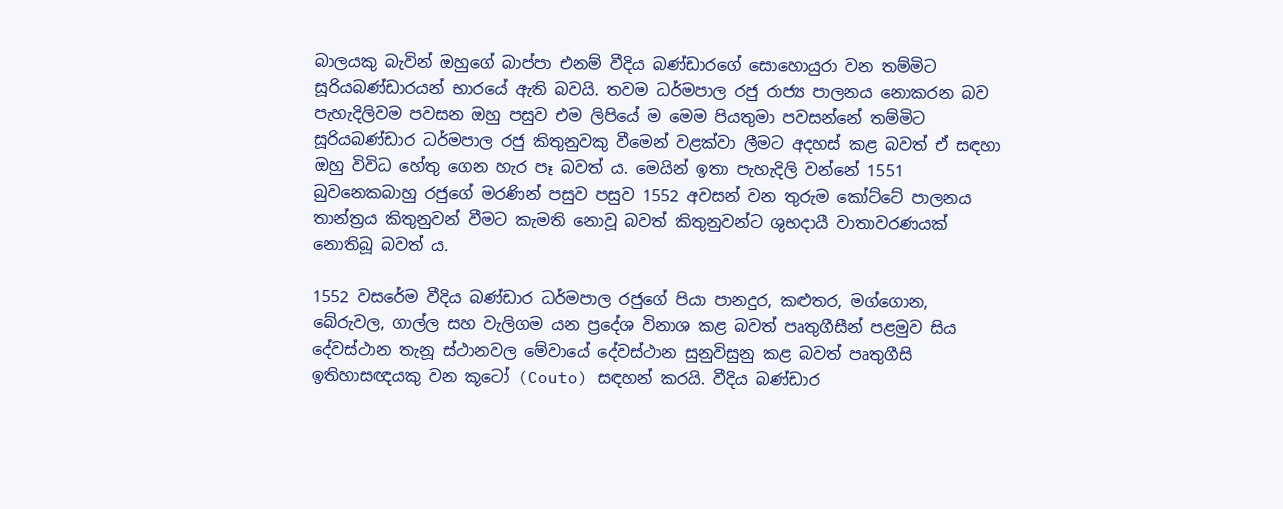බාලයකු බැවින් ඔහුගේ බාප්පා එනම් වීදිය බණ්ඩාරගේ සොහොයුරා වන තම්මිට සූරියබණ්ඩාරයන් භාරයේ ඇති බවයි. තවම ධර්මපාල රජු රාජ්‍ය පාලනය නොකරන බව පැහැදිලිවම පවසන ඔහු පසුව එම ලිපියේ ම මෙම පියතුමා පවසන්නේ තම්මිට සූරියබණ්ඩාර ධර්මපාල රජු කිතුනුවකු වීමෙන් වළක්වා ලීමට අදහස් කළ බවත් ඒ සඳහා ඔහු විවිධ හේතු ගෙන හැර පෑ බවත් ය. මෙයින් ඉතා පැහැදිලි වන්නේ 1551 බුවනෙකබාහු රජුගේ මරණින් පසුව පසුව 1552 අවසන් වන තුරුම කෝට්ටේ පාලනය තාන්ත්‍රය කිතුනුවන් වීමට කැමති නොවූ බවත් කිතුනුවන්ට ශුභදායී වාතාවරණයක් නොතිබූ බවත් ය.

1552 වසරේම වීදිය බණ්ඩාර ධර්මපාල රජුගේ පියා පානදුර, කළුතර, මග්ගොන, බේරුවල, ගාල්ල සහ වැලිගම යන ප්‍රදේශ විනාශ කළ බවත් පෘතුගීසීන් පළමුව සිය දේවස්ථාන තැනූ ස්ථානවල මේවායේ දේවස්ථාන සුනුවිසුනු කළ බවත් පෘතුගීසි ඉතිහාසඥයකු වන කූටෝ (Couto) සඳහන් කරයි. වීදිය බණ්ඩාර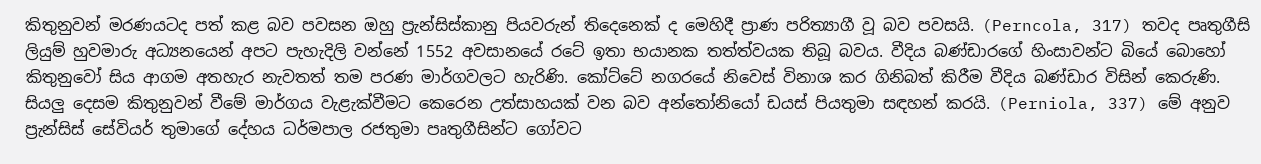කිතුනුවන් මරණයටද පත් කළ බව පවසන ඔහු ප්‍රැන්සිස්කානු පියවරුන් තිදෙනෙක් ද මෙහිදී ප්‍රාණ පරිත්‍යාගී වූ බව පවසයි. (Perncola, 317) තවද පෘතුගීසි ලියුම් හුවමාරු අධ්‍යනයෙන් අපට පැහැදිලි වන්නේ 1552 අවසානයේ රටේ ඉතා භයානක තත්ත්වයක තිබූ බවය. වීදිය බණ්ඩාරගේ හිංසාවන්ට බියේ බොහෝ කිතුනුවෝ සිය ආගම අතහැර නැවතත් තම පරණ මාර්ගවලට හැරිණි. කෝට්ටේ නගරයේ නිවෙස් විනාශ කර ගිනිබත් කිරීම වීදිය බණ්ඩාර විසින් කෙරුණි. සියලු දෙසම කිතුනුවන් වීමේ මාර්ගය වැළැක්වීමට කෙරෙන උත්සාහයක් වන බව අන්තෝනියෝ ඩයස් පියතුමා සඳහන් කරයි. (Perniola, 337) මේ අනුව ප්‍රැන්සිස් සේවියර් තුමාගේ දේහය ධර්මපාල රජතුමා පෘතුගීසින්ට ගෝවට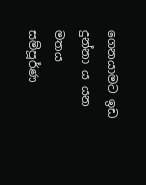ගෙනයාමට ඉඩ දුන්නා ය යන මතය සම්පූර්ණ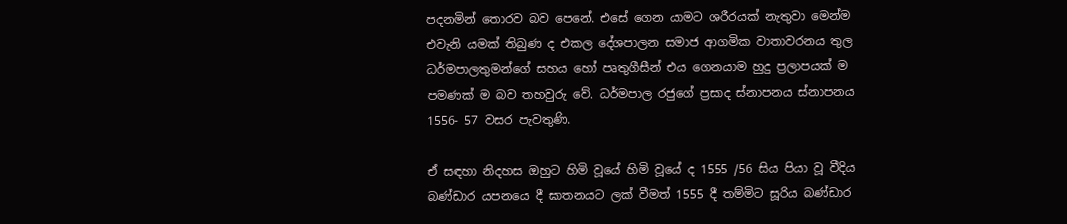පදනමින් තොරව බව පෙනේ. එසේ ගෙන යාමට ශරීරයක් නැතුවා මෙන්ම එවැනි යමක් තිබුණ ද එකල දේශපාලන සමාජ ආගමික වාතාවරනය තුල ධර්මපාලතුමන්ගේ සහය හෝ පෘතුගීසීන් එය ගෙනයාම හුදු ප්‍රලාපයක් ම පමණක් ම බව තහවුරු වේ. ධර්මපාල රජුගේ ප්‍රසාද ස්නාපනය ස්නාපනය 1556- 57 වසර පැවතුණි.

ඒ සඳහා නිදහස ඔහුට හිමි වූයේ හිමි වූයේ ද 1555 /56 සිය පියා වූ වීදිය බණ්ඩාර යපනයෙ දී ඝාතනයට ලක් වීමත් 1555 දී තම්මිට සූරිය බණ්ඩාර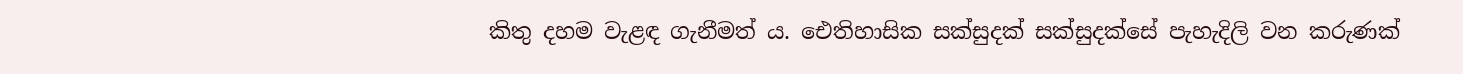කිතු දහම වැළඳ ගැනීමත් ය. ඓතිහාසික සක්සුදක් සක්සුදක්සේ පැහැදිලි වන කරුණක්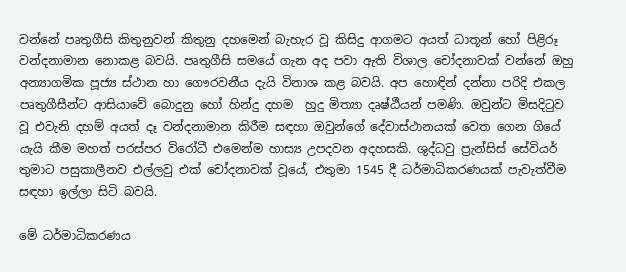වන්නේ පෘතුගීසි කිතුනුවන් කිතුනු දහමෙන් බැහැර වූ කිසිදු ආගමට අයත් ධාතූන් හෝ පිළිරූ වන්දනාමාන නොකළ බවයි. පෘතුගීසි සමයේ ගැන අද පවා ඇති විශාල චෝදනාවක් වන්නේ ඔහු අන්‍යාගමික පූජ්‍ය ස්ථාන හා ගෞරවනීය දැයි විනාශ කළ බවයි. අප හොඳින් දන්නා පරිදි එකල පෘතුගීසීන්ට ආසියාවේ බොදුනු හෝ හින්දු දහම  හුදු මිත්‍යා දෘෂ්ඨී‍යන් පමණි. ඔවුන්ට මිසදිටුව වූ එවැනි දහම් අයත් දෑ වන්දනාමාන කිරීම සඳහා ඔවුන්ගේ දේවාස්ථානයක් වෙත ගෙන ගියේ යැයි කීම මහත් පරස්පර විරෝධී එමෙන්ම හාස්‍ය උපදවන අදහසකි. ශුද්ධවු ප්‍රැන්සිස් සේවියර් තුමාට පසුකාලීනව එල්ලවු එක් චෝදනාවක් වූයේ, එතුමා 1545 දී ධර්මාධිකරණයක් පැවැත්වීම සඳහා ඉල්ලා සිටි බවයි.

මේ ධර්මාධිකරණය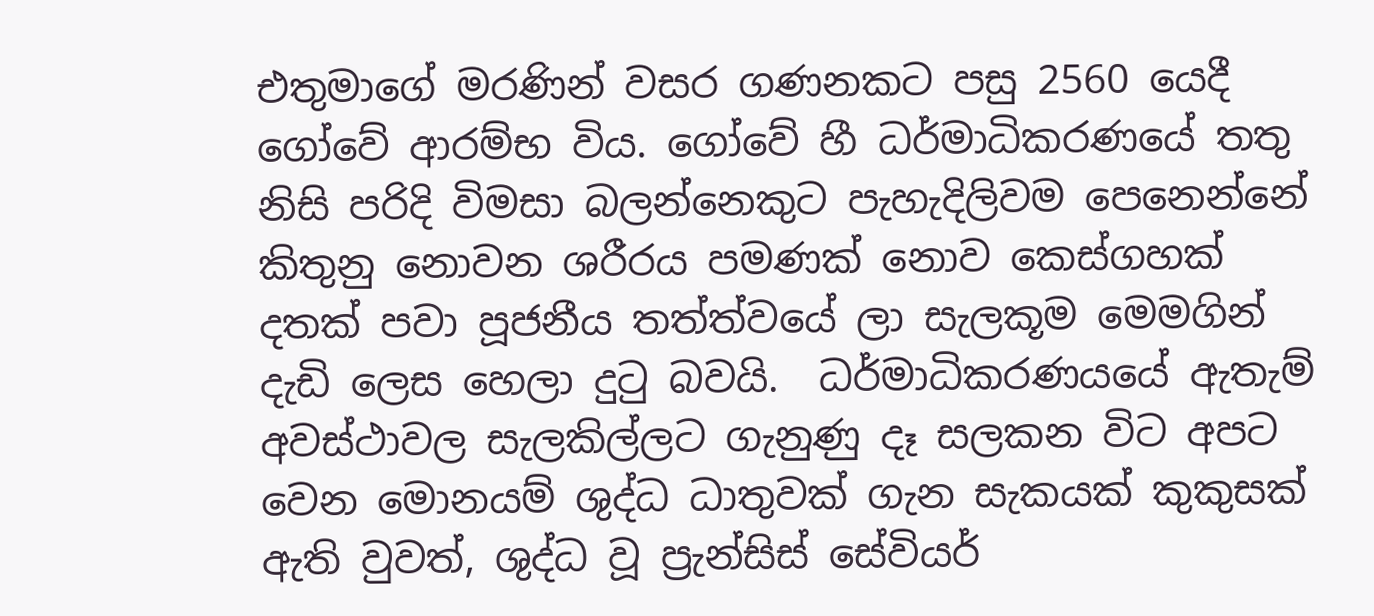එතුමාගේ මරණින් වසර ගණනකට පසු 2560 යෙදී ගෝවේ ආරම්භ විය. ගෝවේ හී ධර්මාධිකරණයේ තතු නිසි පරිදි විමසා බලන්නෙකුට පැහැදිලිවම පෙනෙන්නේ කිතුනු නොවන ශරීරය පමණක් නොව කෙස්ගහක් දතක් පවා පූජනීය තත්ත්වයේ ලා සැලකූම මෙමගින් දැඩි ලෙස හෙලා දුටු බවයි.  ධර්මාධිකරණයයේ ඇතැම් අවස්ථාවල සැලකිල්ලට ගැනුණු දෑ සලකන විට අපට වෙන මොනයම් ශුද්ධ ධාතුවක් ගැන සැකයක් කුකුසක් ඇති වුවත්, ශුද්ධ වූ ප්‍රැන්සිස් සේවියර්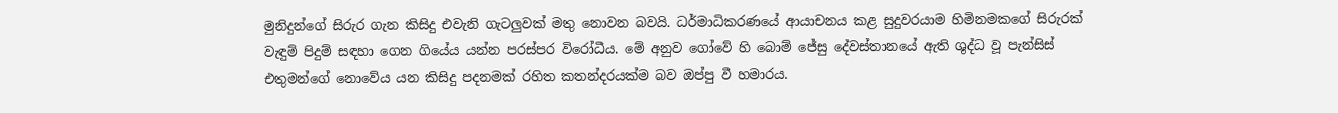මුනිදුන්ගේ සිරුර ගැන කිසිදු එවැනි ගැටලුවක් මතු නොවන බවයි. ධර්මාධිකරණයේ ආයාචනය කළ සුදුවරයාම හිමිනමකගේ සිරුරක් වැඳුම් පිදුම් සඳහා ගෙන ගියේය යන්න පරස්පර විරෝධීය. මේ අනුව ගෝවේ හි බොම් ජේසු දේවස්තානයේ ඇති ශුද්ධ වූ පැන්සිස් එතුමන්ගේ නොවේය යන කිසිදු පදනමක් රහිත කතන්දරයක්ම බව ඔප්පු වී හමාරය.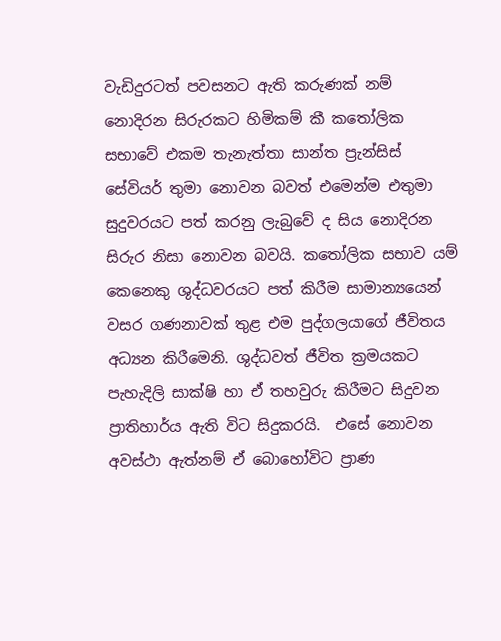වැඩිදුරටත් පවසනට ඇති කරුණක් නම් නොදිරන සිරුරකට හිමිකම් කී කතෝලික සභාවේ එකම තැනැත්තා සාන්ත ප්‍රැන්සිස් සේවියර් තුමා නොවන බවත් එමෙන්ම එතුමා සුදුවරයට පත් කරනු ලැබුවේ ද සිය නොදිරන සිරුර නිසා නොවන බවයි. කතෝලික සභාව යම් කෙනෙකු ශුද්ධවරයට පත් කිරීම සාමාන්‍යයෙන් වසර ගණනාවක් තුළ එම පුද්ගලයාගේ ජීවිතය අධ්‍යන කිරීමෙනි. ශුද්ධවත් ජීවිත ක්‍රමයකට පැහැදිලි සාක්ෂි හා ඒ තහවුරු කිරීමට සිදුවන ප්‍රාතිහාර්ය ඇති විට සිදුකරයි.  එසේ නොවන අවස්ථා ඇත්නම් ඒ බොහෝවිට ප්‍රාණ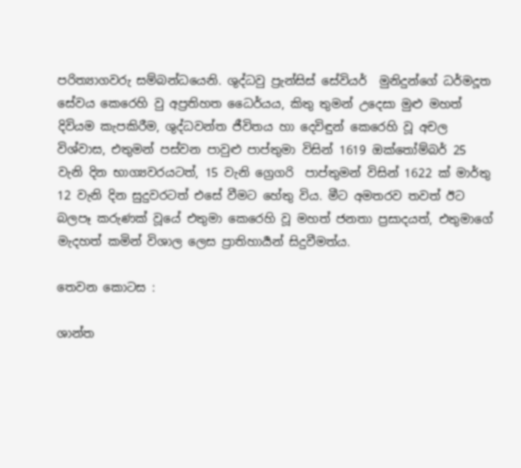පරිත්‍යාගවරු සම්බන්ධයෙනි. ශුද්ධවු ප්‍රැන්සිස් සේවියර්  මුනිදුන්ගේ ධර්මදූත සේවය කෙරෙහි වු අප්‍රතිහත ධෛර්යය, කිතු තුමන් උදෙසා මුළු මහත් දිවියම කැපකිරීම, ශුද්ධවන්ත ජීවිතය හා දෙවිඳුන් කෙරෙහි වූ අචල විශ්වාස, එතුමන් පස්වන පාවුළු පාප්තුමා විසින් 1619 ඔක්තෝම්බර් 25 වැනි දින භාග්‍යවරයටත්, 15 වැනි ග්‍රෙගරි  පාප්තුමන් විසින් 1622 ක් මාර්තු 12 වැනි දින සුදුවරටත් එසේ වීමට හේතු විය. මීට අමතරව තවත් ඊට බලපෑ කරුණක් වූයේ එතුමා කෙරෙහි වූ මහත් ජනතා ප්‍රසාදයත්, එතුමාගේ මැදහත් කමින් විශාල ලෙස ප්‍රාතිහාර්‍යන් සිදුවීමත්ය.

තෙවන කොටස :

ශාන්ත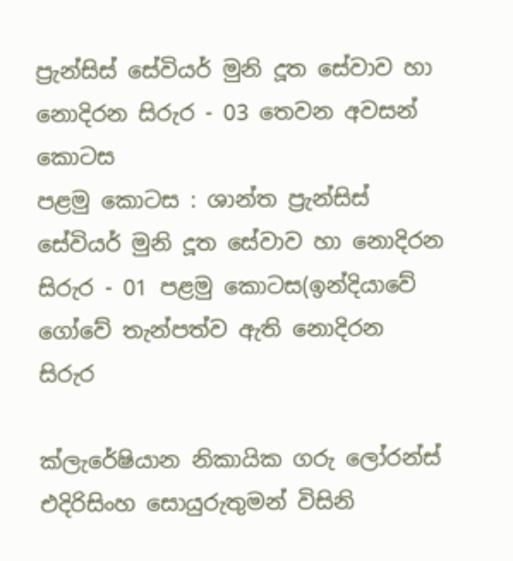ප්‍රැන්සිස් සේවියර් මුනි දූත සේවාව හා නොදිරන සිරුර - 03 තෙවන අවසන් කොටස
පළමු කොටස : ශාන්ත ප්‍රැන්සිස් සේවියර් මුනි දූත සේවාව හා නොදිරන සිරුර - 01 පළමු කොටස(ඉන්දියාවේ ගෝවේ තැන්පත්ව ඇති නොදිරන සිරුර

ක්ලැරේෂියාන නිකායික ගරු ලෝරන්ස් එදිරිසිංහ සොයුරුතුමන් විසිනි